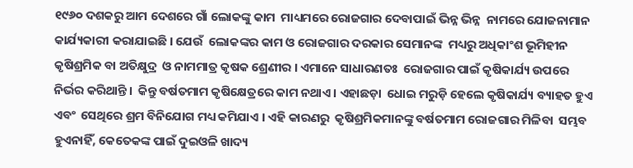୧୯୬୦ ଦଶକରୁ ଆମ ଦେଶରେ ଗାଁ ଲୋକଙ୍କୁ କାମ  ମାଧ୍ୟମରେ ରୋଜଗାର ଦେବାପାଇଁ ଭିନ୍ନ ଭିନ୍ନ  ନାମରେ ଯୋଜନାମାନ କାର୍ଯ୍ୟକାରୀ କରାଯାଇଛି । ଯେଉଁ  ଲୋକଙ୍କର କାମ ଓ ରୋଜଗାର ଦରକାର ସେମାନଙ୍କ  ମଧ୍ୟରୁ ଅଧିକାଂଶ ଭୂମିହୀନ କୃଷିଶ୍ରମିକ ବା ଅତିକ୍ଷୁଦ୍ର  ଓ ନାମମାତ୍ର କୃଷକ ଶ୍ରେଣୀର । ଏମାନେ ସାଧାରଣତଃ  ରୋଜଗାର ପାଇଁ କୃଷିକାର୍ଯ୍ୟ ଉପରେ ନିର୍ଭର କରିଥାନ୍ତି ।  କିନ୍ତୁ ବର୍ଷତମାମ କୃଷିକ୍ଷେତ୍ରରେ କାମ ନଥାଏ । ଏହାଛଡ଼ା  ଧୋଇ ମରୁଡ଼ି ହେଲେ କୃଷିକାର୍ଯ୍ୟ ବ୍ୟାହତ ହୁଏ ଏବଂ  ସେଥିରେ ଶ୍ରମ ବିନିଯୋଗ ମଧ୍ୟ କମିଯାଏ । ଏହି କାରଣରୁ  କୃଷିଶ୍ରମିକମାନଙ୍କୁ ବର୍ଷତମାମ ରୋଜଗାର ମିଳିବା  ସମ୍ଭବ ହୁଏନାହିଁ, କେତେକଙ୍କ ପାଇଁ ଦୁଇଓଳି ଖାଦ୍ୟ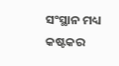ସଂସ୍ଥାନ ମଧ୍ୟ କଷ୍ଟକର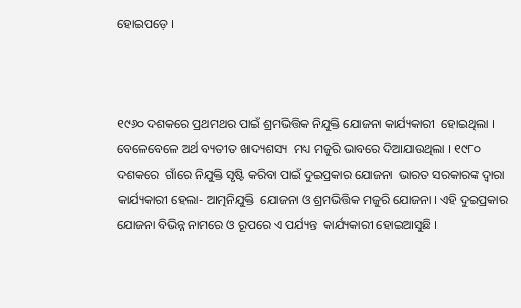ହୋଇପଡ଼େ ।



୧୯୬୦ ଦଶକରେ ପ୍ରଥମଥର ପାଇଁ ଶ୍ରମଭିତ୍ତିକ ନିଯୁକ୍ତି ଯୋଜନା କାର୍ଯ୍ୟକାରୀ  ହୋଇଥିଲା । ବେଳେବେଳେ ଅର୍ଥ ବ୍ୟତୀତ ଖାଦ୍ୟଶସ୍ୟ  ମଧ୍ୟ ମଜୁରି ଭାବରେ ଦିଆଯାଉଥିଲା । ୧୯୮୦ ଦଶକରେ  ଗାଁରେ ନିଯୁକ୍ତି ସୃଷ୍ଟି କରିବା ପାଇଁ ଦୁଇପ୍ରକାର ଯୋଜନା  ଭାରତ ସରକାରଙ୍କ ଦ୍ୱାରା କାର୍ଯ୍ୟକାରୀ ହେଲା- ଆତ୍ମନିଯୁକ୍ତି  ଯୋଜନା ଓ ଶ୍ରମଭିତ୍ତିକ ମଜୁରି ଯୋଜନା । ଏହି ଦୁଇପ୍ରକାର  ଯୋଜନା ବିଭିନ୍ନ ନାମରେ ଓ ରୂପରେ ଏ ପର୍ଯ୍ୟନ୍ତ  କାର୍ଯ୍ୟକାରୀ ହୋଇଆସୁଛି ।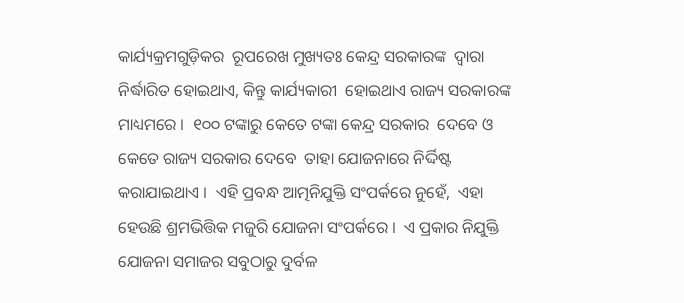କାର୍ଯ୍ୟକ୍ରମଗୁଡ଼ିକର  ରୂପରେଖ ମୁଖ୍ୟତଃ କେନ୍ଦ୍ର ସରକାରଙ୍କ  ଦ୍ୱାରା ନିର୍ଦ୍ଧାରିତ ହୋଇଥାଏ, କିନ୍ତୁ କାର୍ଯ୍ୟକାରୀ  ହୋଇଥାଏ ରାଜ୍ୟ ସରକାରଙ୍କ ମାଧ୍ୟମରେ ।  ୧୦୦ ଟଙ୍କାରୁ କେତେ ଟଙ୍କା କେନ୍ଦ୍ର ସରକାର  ଦେବେ ଓ କେତେ ରାଜ୍ୟ ସରକାର ଦେବେ  ତାହା ଯୋଜନାରେ ନିର୍ଦ୍ଦିଷ୍ଟ କରାଯାଇଥାଏ ।  ଏହି ପ୍ରବନ୍ଧ ଆତ୍ମନିଯୁକ୍ତି ସଂପର୍କରେ ନୁହେଁ,  ଏହା ହେଉଛି ଶ୍ରମଭିତ୍ତିକ ମଜୁରି ଯୋଜନା ସଂପର୍କରେ ।  ଏ ପ୍ରକାର ନିଯୁକ୍ତି ଯୋଜନା ସମାଜର ସବୁଠାରୁ ଦୁର୍ବଳ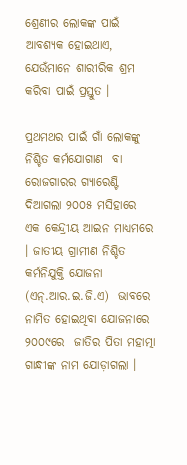ଶ୍ରେଣୀର ଲୋକଙ୍କ ପାଇଁ ଆବଶ୍ୟକ ହୋଇଥାଏ,  ଯେଉଁମାନେ ଶାରୀରିକ ଶ୍ରମ କରିବା ପାଇଁ ପ୍ରସ୍ତୁତ ।

ପ୍ରଥମଥର ପାଇଁ ଗାଁ ଲୋକଙ୍କୁ ନିଶ୍ଚିତ କର୍ମଯୋଗାଣ  ବା ରୋଜଗାରର ଗ୍ୟାରେଣ୍ଟି ଦିଆଗଲା ୨୦୦୫ ମସିହାରେ  ଏକ କେନ୍ଦ୍ରୀୟ ଆଇନ ମାଧ୍ୟମରେ । ଜାତୀୟ ଗ୍ରାମୀଣ ନିଶ୍ଚିତ କର୍ମନିଯୁକ୍ତି ଯୋଜନା (ଏନ୍‌.ଆର.ଇ.ଜି.ଏ)  ଭାବରେ ନାମିତ ହୋଇଥିବା ଯୋଜନାରେ ୨୦୦୯ରେ  ଜାତିର ପିତା ମହାତ୍ମା ଗାନ୍ଧୀଙ୍କ ନାମ ଯୋଡ଼ାଗଲା ।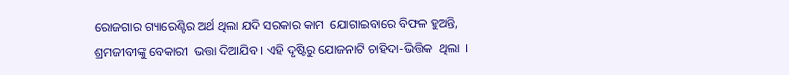ରୋଜଗାର ଗ୍ୟାରେଣ୍ଟିର ଅର୍ଥ ଥିଲା ଯଦି ସରକାର କାମ  ଯୋଗାଇବାରେ ବିଫଳ ହୁଅନ୍ତି, ଶ୍ରମଜୀବୀଙ୍କୁ ବେକାରୀ  ଭତ୍ତା ଦିଆଯିବ । ଏହି ଦୃଷ୍ଟିରୁ ଯୋଜନାଟି ଚାହିଦା-ଭିତ୍ତିକ  ଥିଲା  ।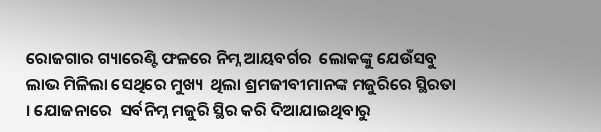ରୋଜଗାର ଗ୍ୟାରେଣ୍ଟି ଫଳରେ ନିମ୍ନ ଆୟବର୍ଗର  ଲୋକଙ୍କୁ ଯେଉଁସବୁ ଲାଭ ମିଳିଲା ସେଥିରେ ମୁଖ୍ୟ  ଥିଲା ଶ୍ରମଜୀବୀମାନଙ୍କ ମଜୁରିରେ ସ୍ଥିରତା । ଯୋଜନାରେ  ସର୍ବନିମ୍ନ ମଜୁରି ସ୍ଥିର କରି ଦିଆଯାଇଥିବାରୁ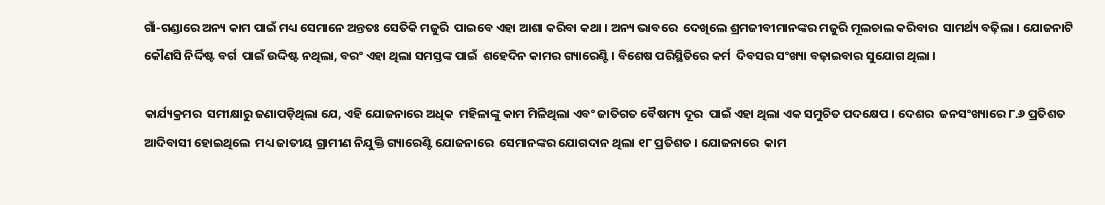ଗାଁ-ଗଣ୍ଡାରେ ଅନ୍ୟ କାମ ପାଇଁ ମଧ୍ୟ ସେମାନେ ଅନ୍ତତଃ ସେତିକି ମଜୁରି  ପାଇବେ ଏହା ଆଶା କରିବା କଥା । ଅନ୍ୟ ଭାବରେ  ଦେଖିଲେ ଶ୍ରମଜୀବୀମାନଙ୍କର ମଜୁରି ମୂଲଚାଲ କରିବାର  ସାମର୍ଥ୍ୟ ବଢ଼ିଲା । ଯୋଜନାଟି କୌଣସି ନିର୍ଦ୍ଦିଷ୍ଟ ବର୍ଗ  ପାଇଁ ଉଦ୍ଦିଷ୍ଟ ନଥିଲା, ବରଂ ଏହା ଥିଲା ସମସ୍ତଙ୍କ ପାଇଁ  ଶହେଦିନ କାମର ଗ୍ୟାରେଣ୍ଟି । ବିଶେଷ ପରିସ୍ଥିତିରେ କର୍ମ  ଦିବସର ସଂଖ୍ୟା ବଢ଼ାଇବାର ସୁଯୋଗ ଥିଲା ।

କାର୍ଯ୍ୟକ୍ରମର  ସମୀକ୍ଷାରୁ ଜଣାପଡ଼ିଥିଲା ଯେ, ଏହି ଯୋଜନାରେ ଅଧିକ  ମହିଳାଙ୍କୁ କାମ ମିଳିଥିଲା ଏବଂ ଜାତିଗତ ବୈଷମ୍ୟ ଦୂର  ପାଇଁ ଏହା ଥିଲା ଏକ ସମୁଚିତ ପଦକ୍ଷେପ । ଦେଶର  ଜନସଂଖ୍ୟାରେ ୮.୬ ପ୍ରତିଶତ ଆଦିବାସୀ ହୋଇଥିଲେ  ମଧ୍ୟ ଜାତୀୟ ଗ୍ରାମୀଣ ନିଯୁକ୍ତି ଗ୍ୟାରେଣ୍ଟି ଯୋଜନାରେ  ସେମାନଙ୍କର ଯୋଗଦାନ ଥିଲା ୧୮ ପ୍ରତିଶତ । ଯୋଜନାରେ  କାମ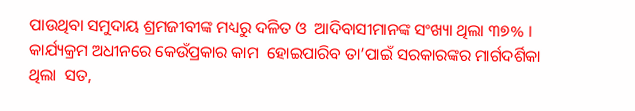ପାଉଥିବା ସମୁଦାୟ ଶ୍ରମଜୀବୀଙ୍କ ମଧ୍ୟରୁ ଦଳିତ ଓ  ଆଦିବାସୀମାନଙ୍କ ସଂଖ୍ୟା ଥିଲା ୩୭% ।  କାର୍ଯ୍ୟକ୍ରମ ଅଧୀନରେ କେଉଁପ୍ରକାର କାମ  ହୋଇପାରିବ ତା’ପାଇଁ ସରକାରଙ୍କର ମାର୍ଗଦର୍ଶିକା ଥିଲା  ସତ,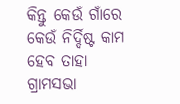କିନ୍ତୁ କେଉଁ ଗାଁରେ କେଉଁ ନିର୍ଦ୍ଦିଷ୍ଟ କାମ ହେବ ତାହା  ଗ୍ରାମସଭା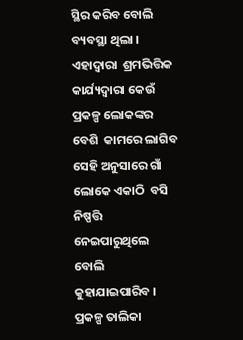ସ୍ଥିର କରିବ ବୋଲି ବ୍ୟବସ୍ଥା ଥିଲା । ଏହାଦ୍ୱାରା  ଶ୍ରମଭିତ୍ତିକ କାର୍ଯ୍ୟଦ୍ୱାରା କେଉଁ ପ୍ରକଳ୍ପ ଲୋକଙ୍କର ବେଶି  କାମରେ ଲାଗିବ ସେହି ଅନୁସାରେ ଗାଁ ଲୋକେ ଏକାଠି  ବସି ନିଷ୍ପତ୍ତି ନେଇପାରୁଥିଲେ ବୋଲି କୁହାଯାଇପାରିବ ।  ପ୍ରକଳ୍ପ ତାଲିକା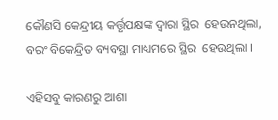କୌଣସି କେନ୍ଦ୍ରୀୟ କର୍ତ୍ତୃପକ୍ଷଙ୍କ ଦ୍ୱାରା ସ୍ଥିର  ହେଉନଥିଲା, ବରଂ ବିକେନ୍ଦ୍ରିତ ବ୍ୟବସ୍ଥା ମାଧ୍ୟମରେ ସ୍ଥିର  ହେଉଥିଲା ।

ଏହିସବୁ କାରଣରୁ ଆଶା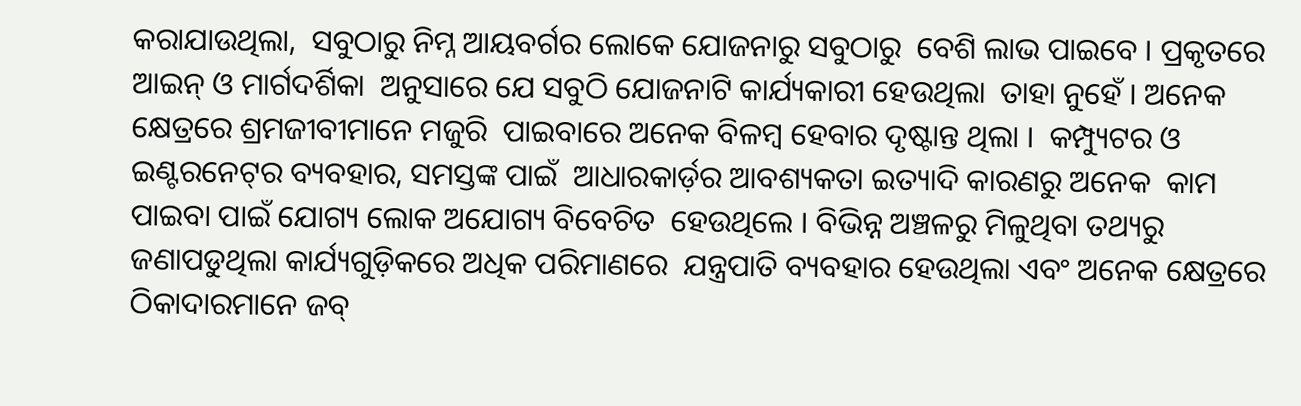କରାଯାଉଥିଲା,  ସବୁଠାରୁ ନିମ୍ନ ଆୟବର୍ଗର ଲୋକେ ଯୋଜନାରୁ ସବୁଠାରୁ  ବେଶି ଲାଭ ପାଇବେ । ପ୍ରକୃତରେ ଆଇନ୍‌ ଓ ମାର୍ଗଦର୍ଶିକା  ଅନୁସାରେ ଯେ ସବୁଠି ଯୋଜନାଟି କାର୍ଯ୍ୟକାରୀ ହେଉଥିଲା  ତାହା ନୁହେଁ । ଅନେକ କ୍ଷେତ୍ରରେ ଶ୍ରମଜୀବୀମାନେ ମଜୁରି  ପାଇବାରେ ଅନେକ ବିଳମ୍ବ ହେବାର ଦୃଷ୍ଟାନ୍ତ ଥିଲା ।  କମ୍ପ୍ୟୁଟର ଓ ଇଣ୍ଟରନେଟ୍‌ର ବ୍ୟବହାର, ସମସ୍ତଙ୍କ ପାଇଁ  ଆଧାରକାର୍ଡ଼ର ଆବଶ୍ୟକତା ଇତ୍ୟାଦି କାରଣରୁ ଅନେକ  କାମ ପାଇବା ପାଇଁ ଯୋଗ୍ୟ ଲୋକ ଅଯୋଗ୍ୟ ବିବେଚିତ  ହେଉଥିଲେ । ବିଭିନ୍ନ ଅଞ୍ଚଳରୁ ମିଳୁଥିବା ତଥ୍ୟରୁ ଜଣାପଡୁଥିଲା କାର୍ଯ୍ୟଗୁଡ଼ିକରେ ଅଧିକ ପରିମାଣରେ  ଯନ୍ତ୍ରପାତି ବ୍ୟବହାର ହେଉଥିଲା ଏବଂ ଅନେକ କ୍ଷେତ୍ରରେ  ଠିକାଦାରମାନେ ଜବ୍‌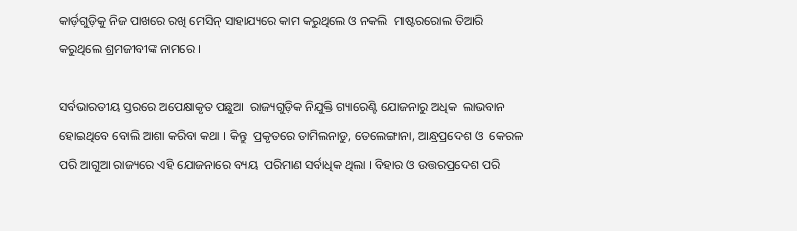କାର୍ଡ଼ଗୁଡ଼ିକୁ ନିଜ ପାଖରେ ରଖି ମେସିନ୍‌ ସାହାଯ୍ୟରେ କାମ କରୁଥିଲେ ଓ ନକଲି  ମାଷ୍ଟରରୋଲ ତିଆରି କରୁଥିଲେ ଶ୍ରମଜୀବୀଙ୍କ ନାମରେ ।

ସର୍ବଭାରତୀୟ ସ୍ତରରେ ଅପେକ୍ଷାକୃତ ପଛୁଆ  ରାଜ୍ୟଗୁଡ଼ିକ ନିଯୁକ୍ତି ଗ୍ୟାରେଣ୍ଟି ଯୋଜନାରୁ ଅଧିକ  ଲାଭବାନ ହୋଇଥିବେ ବୋଲି ଆଶା କରିବା କଥା । କିନ୍ତୁ  ପ୍ରକୃତରେ ତାମିଲନାଡୁ, ତେଲେଙ୍ଗାନା, ଆନ୍ଧ୍ରପ୍ରଦେଶ ଓ  କେରଳ ପରି ଆଗୁଆ ରାଜ୍ୟରେ ଏହି ଯୋଜନାରେ ବ୍ୟୟ  ପରିମାଣ ସର୍ବାଧିକ ଥିଲା । ବିହାର ଓ ଉତ୍ତରପ୍ରଦେଶ ପରି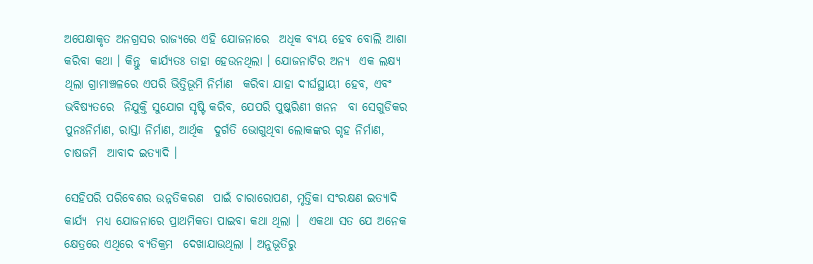ଅପେକ୍ଷାକୃତ ଅନଗ୍ରସର ରାଜ୍ୟରେ ଏହି ଯୋଜନାରେ  ଅଧିକ ବ୍ୟୟ ହେବ ବୋଲି ଆଶା କରିବା କଥା । କିନ୍ତୁ  କାର୍ଯ୍ୟତଃ ତାହା ହେଉନଥିଲା । ଯୋଜନାଟିର ଅନ୍ୟ  ଏକ ଲକ୍ଷ୍ୟ ଥିଲା ଗ୍ରାମାଞ୍ଚଳରେ ଏପରି ଭିତ୍ତିଭୂମି ନିର୍ମାଣ  କରିବା ଯାହା ଦୀର୍ଘସ୍ଥାୟୀ ହେବ, ଏବଂ ଭବିଷ୍ୟତରେ  ନିଯୁକ୍ତି ସୁଯୋଗ ସୃଷ୍ଟି କରିବ, ଯେପରି ପୁଷ୍କରିଣୀ ଖନନ  ବା ସେଗୁଡିକର ପୁନଃନିର୍ମାଣ, ରାସ୍ତା ନିର୍ମାଣ, ଆର୍ଥିକ  ଦୁର୍ଗତି ଭୋଗୁଥିବା ଲୋକଙ୍କର ଗୃହ ନିର୍ମାଣ, ଚାଷଜମି  ଆବାଦ ଇତ୍ୟାଦି ।

ସେହିପରି ପରିବେଶର ଉନ୍ନତିକରଣ  ପାଇଁ ଚାରାରୋପଣ, ମୃତ୍ତିକା ସଂରକ୍ଷଣ ଇତ୍ୟାଦି କାର୍ଯ୍ୟ  ମଧ୍ୟ ଯୋଜନାରେ ପ୍ରାଥମିକତା ପାଇବା କଥା ଥିଲା ।  ଏକଥା ସତ ଯେ ଅନେକ କ୍ଷେତ୍ରରେ ଏଥିରେ ବ୍ୟତିକ୍ରମ  ଦେଖାଯାଉଥିଲା । ଅନୁଭୂତିରୁ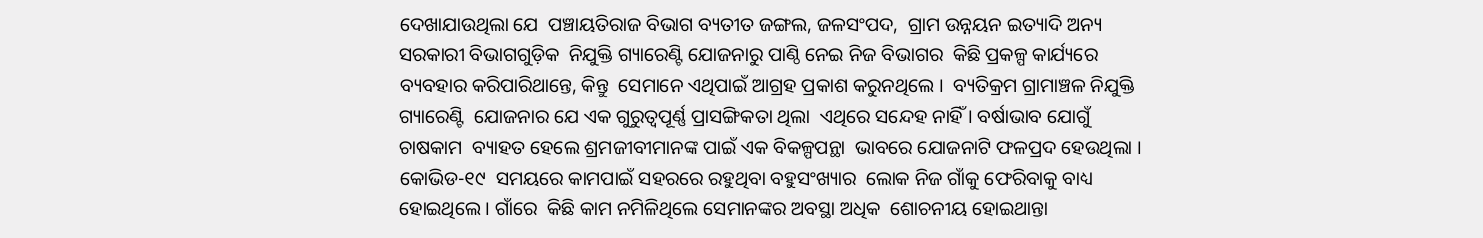ଦେଖାଯାଉଥିଲା ଯେ  ପଞ୍ଚାୟତିରାଜ ବିଭାଗ ବ୍ୟତୀତ ଜଙ୍ଗଲ, ଜଳସଂପଦ,  ଗ୍ରାମ ଉନ୍ନୟନ ଇତ୍ୟାଦି ଅନ୍ୟ ସରକାରୀ ବିଭାଗଗୁଡ଼ିକ  ନିଯୁକ୍ତି ଗ୍ୟାରେଣ୍ଟି ଯୋଜନାରୁ ପାଣ୍ଠି ନେଇ ନିଜ ବିଭାଗର  କିଛି ପ୍ରକଳ୍ପ କାର୍ଯ୍ୟରେ ବ୍ୟବହାର କରିପାରିଥାନ୍ତେ, କିନ୍ତୁ  ସେମାନେ ଏଥିପାଇଁ ଆଗ୍ରହ ପ୍ରକାଶ କରୁନଥିଲେ ।  ବ୍ୟତିକ୍ରମ ଗ୍ରାମାଞ୍ଚଳ ନିଯୁକ୍ତି ଗ୍ୟାରେଣ୍ଟି  ଯୋଜନାର ଯେ ଏକ ଗୁରୁତ୍ୱପୂର୍ଣ୍ଣ ପ୍ରାସଙ୍ଗିକତା ଥିଲା  ଏଥିରେ ସନ୍ଦେହ ନାହିଁ । ବର୍ଷାଭାବ ଯୋଗୁଁ ଚାଷକାମ  ବ୍ୟାହତ ହେଲେ ଶ୍ରମଜୀବୀମାନଙ୍କ ପାଇଁ ଏକ ବିକଳ୍ପପନ୍ଥା  ଭାବରେ ଯୋଜନାଟି ଫଳପ୍ରଦ ହେଉଥିଲା । କୋଭିଡ-୧୯  ସମୟରେ କାମପାଇଁ ସହରରେ ରହୁଥିବା ବହୁସଂଖ୍ୟାର  ଲୋକ ନିଜ ଗାଁକୁ ଫେରିବାକୁ ବାଧ୍ୟ ହୋଇଥିଲେ । ଗାଁରେ  କିଛି କାମ ନମିଳିଥିଲେ ସେମାନଙ୍କର ଅବସ୍ଥା ଅଧିକ  ଶୋଚନୀୟ ହୋଇଥାନ୍ତା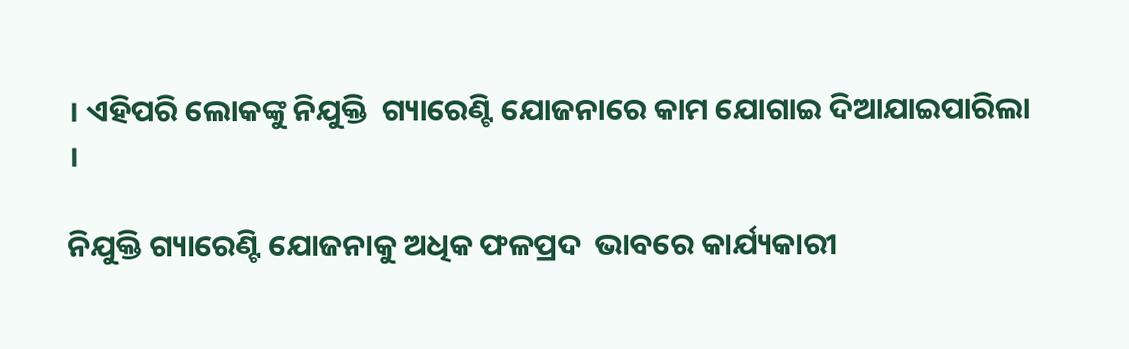। ଏହିପରି ଲୋକଙ୍କୁ ନିଯୁକ୍ତି  ଗ୍ୟାରେଣ୍ଟି ଯୋଜନାରେ କାମ ଯୋଗାଇ ଦିଆଯାଇପାରିଲା ।

ନିଯୁକ୍ତି ଗ୍ୟାରେଣ୍ଟି ଯୋଜନାକୁ ଅଧିକ ଫଳପ୍ରଦ  ଭାବରେ କାର୍ଯ୍ୟକାରୀ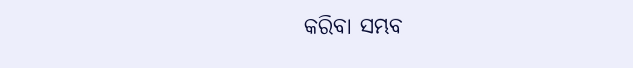କରିବା ସମ୍ଭବ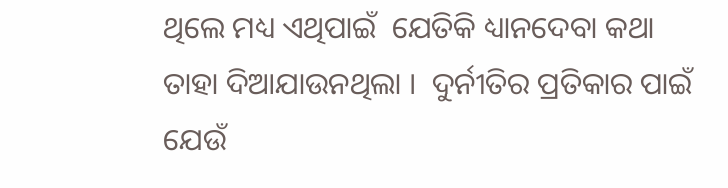ଥିଲେ ମଧ୍ୟ ଏଥିପାଇଁ  ଯେତିକି ଧ୍ୟାନଦେବା କଥା ତାହା ଦିଆଯାଉନଥିଲା ।  ଦୁର୍ନୀତିର ପ୍ରତିକାର ପାଇଁ ଯେଉଁ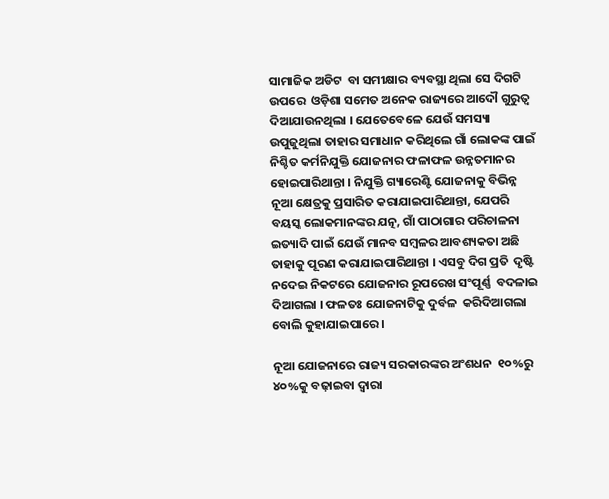ସାମାଜିକ ଅଡିଟ  ବା ସମୀକ୍ଷାର ବ୍ୟବସ୍ଥା ଥିଲା ସେ ଦିଗଟି ଉପରେ  ଓଡ଼ିଶା ସମେତ ଅନେକ ରାଜ୍ୟରେ ଆଦୌ ଗୁରୁତ୍ୱ  ଦିଆଯାଉନଥିଲା । ଯେତେବେଳେ ଯେଉଁ ସମସ୍ୟା  ଉପୁଜୁଥିଲା ତାହାର ସମାଧାନ କରିଥିଲେ ଗାଁ ଲୋକଙ୍କ ପାଇଁ  ନିଶ୍ଚିତ କର୍ମନିଯୁକ୍ତି ଯୋଜନାର ଫଳାଫଳ ଉନ୍ନତମାନର  ହୋଇପାରିଥାନ୍ତା । ନିଯୁକ୍ତି ଗ୍ୟାରେଣ୍ଟି ଯୋଜନାକୁ ବିଭିନ୍ନ  ନୂଆ କ୍ଷେତ୍ରକୁ ପ୍ରସାରିତ କରାଯାଇପାରିଥାନ୍ତା, ଯେପରି  ବୟସ୍କ ଲୋକମାନଙ୍କର ଯତ୍ନ, ଗାଁ ପାଠାଗାର ପରିଚାଳନା  ଇତ୍ୟାଦି ପାଇଁ ଯେଉଁ ମାନବ ସମ୍ବଳର ଆବଶ୍ୟକତା ଅଛି  ତାହାକୁ ପୂରଣ କରାଯାଇପାରିଥାନ୍ତା । ଏସବୁ ଦିଗ ପ୍ରତି  ଦୃଷ୍ଟି ନଦେଇ ନିକଟରେ ଯୋଜନାର ରୂପରେଖ ସଂପୂର୍ଣ୍ଣ  ବଦଳାଇ ଦିଆଗଲା । ଫଳତଃ ଯୋଜନାଟିକୁ ଦୁର୍ବଳ  କରିଦିଆଗଲା ବୋଲି କୁହାଯାଇପାରେ ।

ନୂଆ ଯୋଜନାରେ ରାଜ୍ୟ ସରକାରଙ୍କର ଅଂଶଧନ  ୧୦%ରୁ ୪୦%କୁ ବଢ଼ାଇବା ଦ୍ୱାରା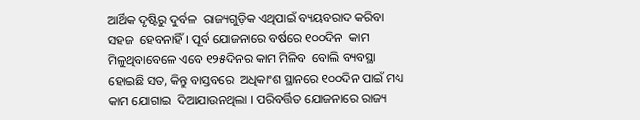ଆର୍ଥିକ ଦୃଷ୍ଟିରୁ ଦୁର୍ବଳ  ରାଜ୍ୟଗୁଡ଼ିକ ଏଥିପାଇଁ ବ୍ୟୟବରାଦ କରିବା ସହଜ  ହେବନାହିଁ । ପୂର୍ବ ଯୋଜନାରେ ବର୍ଷରେ ୧୦୦ଦିନ  କାମ ମିଳୁଥିବାବେଳେ ଏବେ ୧୨୫ଦିନର କାମ ମିଳିବ  ବୋଲି ବ୍ୟବସ୍ଥା ହୋଇଛି ସତ, କିନ୍ତୁ ବାସ୍ତବରେ  ଅଧିକାଂଶ ସ୍ଥାନରେ ୧୦୦ଦିନ ପାଇଁ ମଧ୍ୟ କାମ ଯୋଗାଇ  ଦିଆଯାଉନଥିଲା । ପରିବର୍ତ୍ତିତ ଯୋଜନାରେ ରାଜ୍ୟ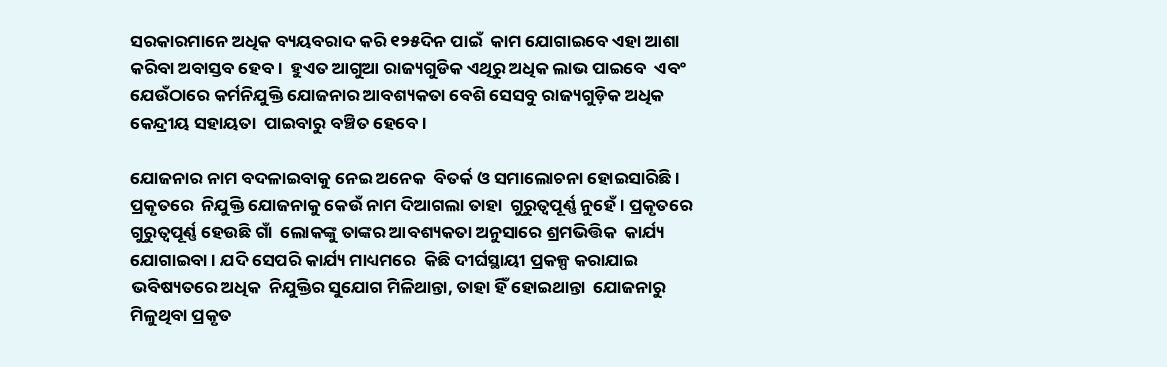ସରକାରମାନେ ଅଧିକ ବ୍ୟୟବରାଦ କରି ୧୨୫ଦିନ ପାଇଁ  କାମ ଯୋଗାଇବେ ଏହା ଆଶା କରିବା ଅବାସ୍ତବ ହେବ ।  ହୁଏତ ଆଗୁଆ ରାଜ୍ୟଗୁଡିକ ଏଥିରୁ ଅଧିକ ଲାଭ ପାଇବେ  ଏବଂ ଯେଉଁଠାରେ କର୍ମନିଯୁକ୍ତି ଯୋଜନାର ଆବଶ୍ୟକତା ବେଶି ସେସବୁ ରାଜ୍ୟଗୁଡ଼ିକ ଅଧିକ କେନ୍ଦ୍ରୀୟ ସହାୟତା  ପାଇବାରୁ ବଞ୍ଚିତ ହେବେ ।

ଯୋଜନାର ନାମ ବଦଳାଇବାକୁ ନେଇ ଅନେକ  ବିତର୍କ ଓ ସମାଲୋଚନା ହୋଇସାରିଛି । ପ୍ରକୃତରେ  ନିଯୁକ୍ତି ଯୋଜନାକୁ କେଉଁ ନାମ ଦିଆଗଲା ତାହା  ଗୁରୁତ୍ୱପୂର୍ଣ୍ଣ ନୁହେଁ । ପ୍ରକୃତରେ ଗୁରୁତ୍ୱପୂର୍ଣ୍ଣ ହେଉଛି ଗାଁ  ଲୋକଙ୍କୁ ତାଙ୍କର ଆବଶ୍ୟକତା ଅନୁସାରେ ଶ୍ରମଭିତ୍ତିକ  କାର୍ଯ୍ୟ ଯୋଗାଇବା । ଯଦି ସେପରି କାର୍ଯ୍ୟ ମାଧ୍ୟମରେ  କିଛି ଦୀର୍ଘସ୍ଥାୟୀ ପ୍ରକଳ୍ପ କରାଯାଇ ଭବିଷ୍ୟତରେ ଅଧିକ  ନିଯୁକ୍ତିର ସୁଯୋଗ ମିଳିଥାନ୍ତା, ତାହା ହିଁ ହୋଇଥାନ୍ତା  ଯୋଜନାରୁ ମିଳୁଥିବା ପ୍ରକୃତ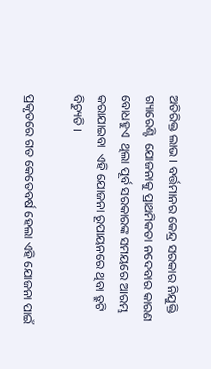ଅତିରିକ୍ତ ଲାଭ । ବର୍ତ୍ତମାନର କେନ୍ଦ୍ର ସରକାର ନିଯୁକ୍ତି ଗ୍ୟାରେଣ୍ଟି  ଯୋଜନାକୁ ପ୍ରାଥମିକତା ନଦେବାର କାରଣ ବୋଧହୁଏ  ଥିଲା ପୂର୍ବ ସରକାରଙ୍କ ସମୟରେ ଆରମ୍ଭ କରାଯାଇବା  ଏହି ଯୋଜନା ରୂପାୟନରେ ଥିବା ତ୍ରୁଟି ବିଚ୍ୟୁତି ।

ପ୍ରକୃତରେ ଗତ କେତେବର୍ଷ ହେଲା ଏହି ଯୋଜନା ପାଇଁ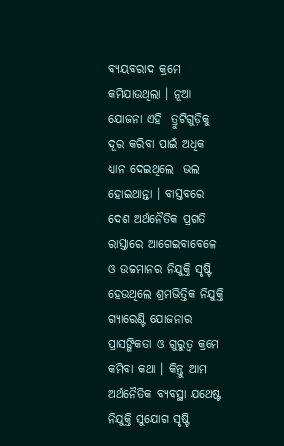ବ୍ୟୟବରାଦ କ୍ରମେ କମିଯାଉଥିଲା । ନୂଆ ଯୋଜନା ଏହି  ତ୍ରୁଟିଗୁଡ଼ିକୁ ଦୂର କରିବା ପାଇଁ ଅଧିକ ଧ୍ୟାନ ଦେଇଥିଲେ  ଭଲ ହୋଇଥାନ୍ତା । ବାସ୍ତବରେ ଦେଶ ଅର୍ଥନୈତିକ ପ୍ରଗତି ରାସ୍ତାରେ ଆଗେଇବାବେଳେ ଓ ଉଚ୍ଚମାନର ନିଯୁକ୍ତି ସୃଷ୍ଟି  ହେଉଥିଲେ ଶ୍ରମଭିତ୍ତିକ ନିଯୁକ୍ତି ଗ୍ୟାରେଣ୍ଟି ଯୋଜନାର  ପ୍ରାସଙ୍ଗିକତା ଓ ଗୁରୁତ୍ୱ କ୍ରମେ କମିବା କଥା । କିନ୍ତୁ ଆମ  ଅର୍ଥନୈତିକ ବ୍ୟବସ୍ଥା ଯଥେଷ୍ଟ ନିଯୁକ୍ତି ସୁଯୋଗ ସୃଷ୍ଟି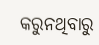କରୁନଥିବାରୁ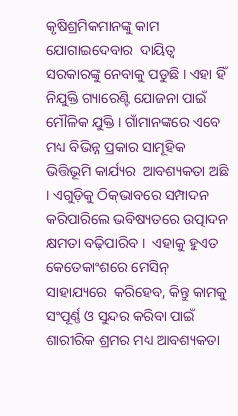କୃଷିଶ୍ରମିକମାନଙ୍କୁ କାମ ଯୋଗାଇଦେବାର  ଦାୟିତ୍ୱ ସରକାରଙ୍କୁ ନେବାକୁ ପଡୁଛି । ଏହା ହିଁ ନିଯୁକ୍ତି ଗ୍ୟାରେଣ୍ଟି ଯୋଜନା ପାଇଁ ମୌଳିକ ଯୁକ୍ତି । ଗାଁମାନଙ୍କରେ ଏବେ ମଧ୍ୟ ବିଭିନ୍ନ ପ୍ରକାର ସାମୂହିକ ଭିତ୍ତିଭୂମି କାର୍ଯ୍ୟର  ଆବଶ୍ୟକତା ଅଛି । ଏଗୁଡ଼ିକୁ ଠିକ୍‌ଭାବରେ ସମ୍ପାଦନ  କରିପାରିଲେ ଭବିଷ୍ୟତରେ ଉତ୍ପାଦନ କ୍ଷମତା ବଢ଼ିପାରିବ ।  ଏହାକୁ ହୁଏତ କେତେକାଂଶରେ ମେସିନ୍‌ ସାହାଯ୍ୟରେ  କରିହେବ, କିନ୍ତୁ କାମକୁ ସଂପୂର୍ଣ୍ଣ ଓ ସୁନ୍ଦର କରିବା ପାଇଁ  ଶାରୀରିକ ଶ୍ରମର ମଧ୍ୟ ଆବଶ୍ୟକତା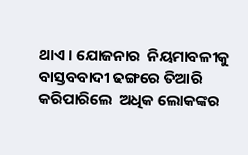ଥାଏ । ଯୋଜନାର  ନିୟମାବଳୀକୁ ବାସ୍ତବବାଦୀ ଢଙ୍ଗରେ ତିଆରି କରିପାରିଲେ  ଅଧିକ ଲୋକଙ୍କର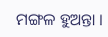ମଙ୍ଗଳ ହୁଅନ୍ତା ।